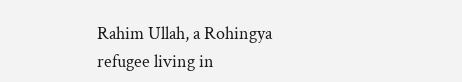Rahim Ullah, a Rohingya refugee living in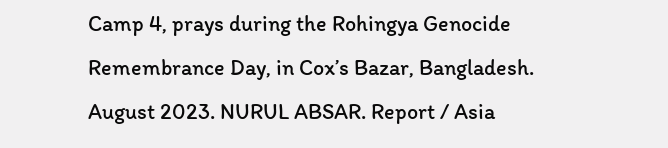Camp 4, prays during the Rohingya Genocide Remembrance Day, in Cox’s Bazar, Bangladesh. August 2023. NURUL ABSAR. Report / Asia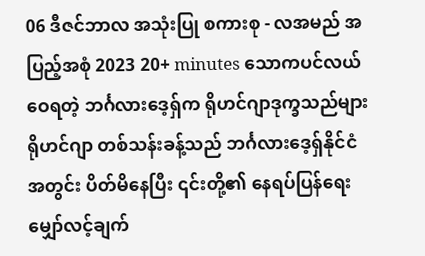06 ဒီဇင်ဘာလ အသုံးပြု စကားစု - လအမည် အပြည့်အစုံ 2023 20+ minutes သောကပင်လယ်ဝေရတဲ့ ဘင်္ဂလားဒေ့ရှ်က ရိုဟင်ဂျာဒုက္ခသည်များ ရိုဟင်ဂျာ တစ်သန်းခန့်သည် ဘင်္ဂလားဒေ့ရှ်နိုင်ငံအတွင်း ပိတ်မိနေပြီး ၎င်းတို့၏ နေရပ်ပြန်ရေး မျှော်လင့်ချက်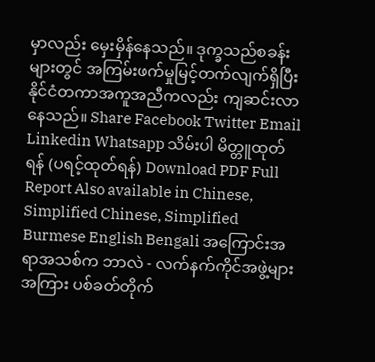မှာလည်း မှေးမှိန်နေသည်။ ဒုက္ခသည်စခန်းများတွင် အကြမ်းဖက်မှုမြင့်တက်လျက်ရှိပြီး နိုင်ငံတကာအကူအညီကလည်း ကျဆင်းလာနေသည်။ Share Facebook Twitter Email Linkedin Whatsapp သိမ်းပါ မိတ္တူထုတ်ရန် (ပရင့်ထုတ်ရန်) Download PDF Full Report Also available in Chinese, Simplified Chinese, Simplified Burmese English Bengali အကြောင်းအရာအသစ်က ဘာလဲ - လက်နက်ကိုင်အဖွဲ့များအကြား ပစ်ခတ်တိုက်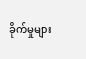ခိုက်မှုများ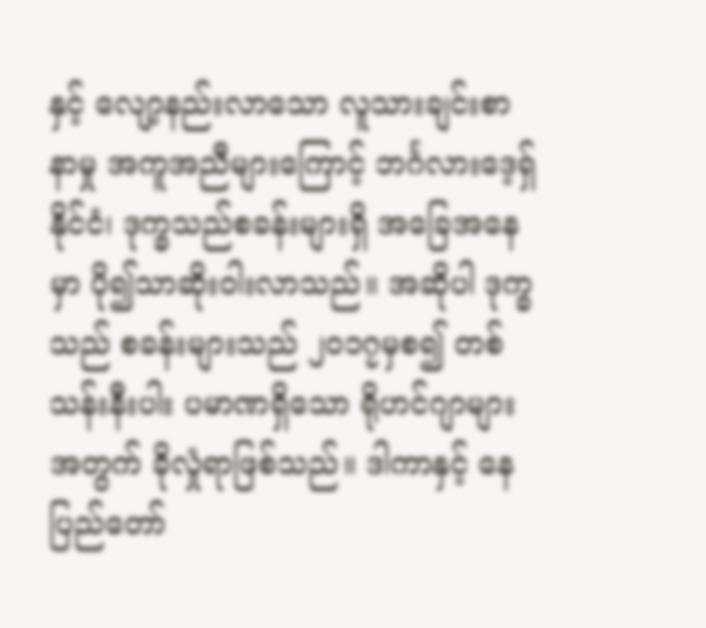နှင့် လျော့နည်းလာသော လူသားချင်းစာနာမှု အကူအညီများကြောင့် ဘင်္ဂလားဒေ့ရှ်နိုင်ငံ၊ ဒုက္ခသည်စခန်းများရှိ အခြေအနေမှာ ပို၍သာဆိုးဝါးလာသည်။ အဆိုပါ ဒုက္ခသည် စခန်းများသည် ၂၀၁၇မှစ၍ တစ်သန်းနီးပါး ပမာဏရှိသော ရိုဟင်ဂျာများ အတွက် ခိုလှုံရာဖြစ်သည်။ ဒါကာနှင့် နေပြည်တော်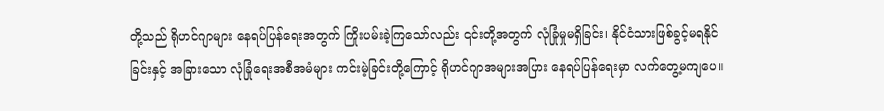တို့သည် ရိုဟင်ဂျာများ နေရပ်ပြန်ရေးအတွက် ကြိုးပမ်းခဲ့ကြသော်လည်း ၎င်းတို့အတွက် လုံခြုံမှုမရှိခြင်း၊ နိုင်ငံသားဖြစ်ခွင့်မရနိုင်ခြင်းနှင့် အခြားသော လုံခြုံရေးအစီအမံများ ကင်းမဲ့ခြင်းတို့ကြောင့် ရိုဟင်ဂျာအများအပြား နေရပ်ပြန်ရေးမှာ လက်တွေ့မကျပေ။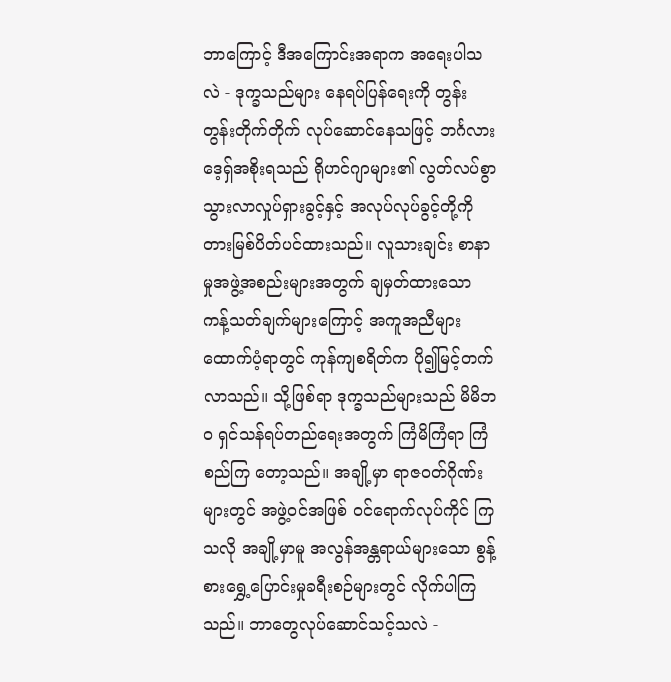ဘာကြောင့် ဒီအကြောင်းအရာက အရေးပါသလဲ - ဒုက္ခသည်များ နေရပ်ပြန်ရေးကို တွန်းတွန်းတိုက်တိုက် လုပ်ဆောင်နေသဖြင့် ဘင်္ဂလားဒေ့ရှ်အစိုးရသည် ရိုဟင်ဂျာများ၏ လွတ်လပ်စွာ သွားလာလှုပ်ရှားခွင့်နှင့် အလုပ်လုပ်ခွင့်တို့ကို တားမြစ်ပိတ်ပင်ထားသည်။ လူသားချင်း စာနာမှုအဖွဲ့အစည်းများအတွက် ချမှတ်ထားသော ကန့်သတ်ချက်များကြောင့် အကူအညီများ ထောက်ပံ့ရာတွင် ကုန်ကျစရိတ်က ပို၍မြင့်တက်လာသည်။ သို့ဖြစ်ရာ ဒုက္ခသည်များသည် မိမိဘဝ ရှင်သန်ရပ်တည်ရေးအတွက် ကြံမိကြံရာ ကြံစည်ကြ တော့သည်။ အချို့မှာ ရာဇဝတ်ဂိုဏ်းများတွင် အဖွဲ့ဝင်အဖြစ် ဝင်ရောက်လုပ်ကိုင် ကြသလို အချို့မှာမူ အလွန်အန္တရာယ်များသော စွန့်စားရွှေ့ပြောင်းမှုခရီးစဉ်များတွင် လိုက်ပါကြသည်။ ဘာတွေလုပ်ဆောင်သင့်သလဲ -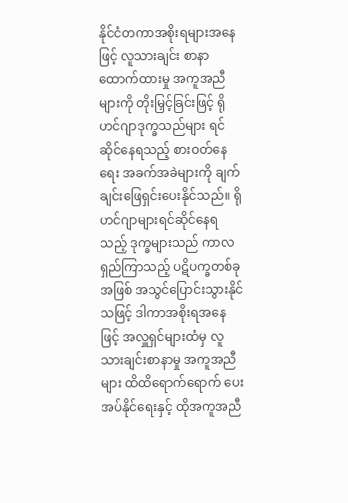နိုင်ငံတကာအစိုးရများအနေဖြင့် လူသားချင်း စာနာထောက်ထားမှု အကူအညီများကို တိုးမြှင့်ခြင်းဖြင့် ရိုဟင်ဂျာဒုက္ခသည်များ ရင်ဆိုင်နေရသည့် စားဝတ်နေရေး အခက်အခဲများကို ချက်ချင်းဖြေရှင်းပေးနိုင်သည်။ ရိုဟင်ဂျာများရင်ဆိုင်နေရသည့် ဒုက္ခများသည် ကာလရှည်ကြာသည့် ပဋိပက္ခတစ်ခုအဖြစ် အသွင်ပြောင်းသွားနိုင်သဖြင့် ဒါကာအစိုးရအနေဖြင့် အလှူရှင်များထံမှ လူသားချင်းစာနာမှု အကူအညီများ ထိထိရောက်ရောက် ပေးအပ်နိုင်ရေးနှင့် ထိုအကူအညီ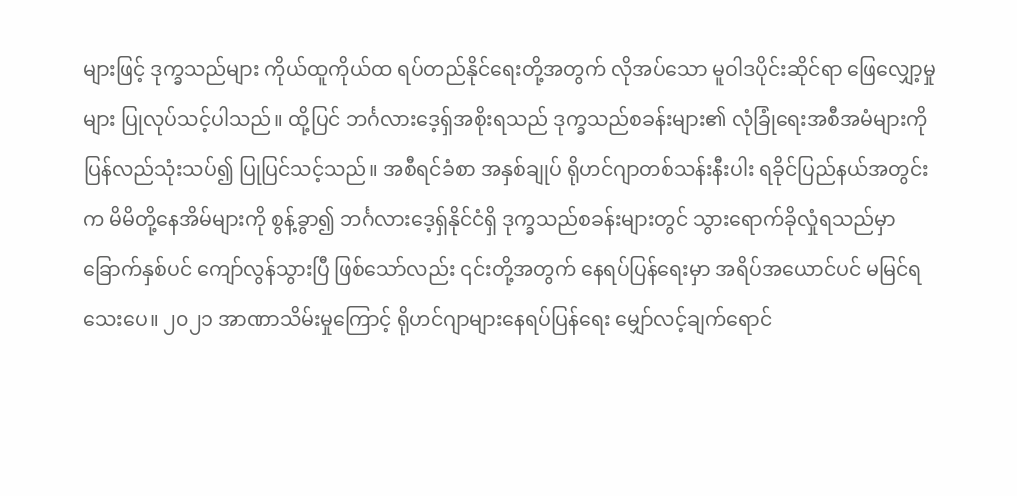များဖြင့် ဒုက္ခသည်များ ကိုယ်ထူကိုယ်ထ ရပ်တည်နိုင်ရေးတို့အတွက် လိုအပ်သော မူဝါဒပိုင်းဆိုင်ရာ ဖြေလျှော့မှုများ ပြုလုပ်သင့်ပါသည်။ ထို့ပြင် ဘင်္ဂလားဒေ့ရှ်အစိုးရသည် ဒုက္ခသည်စခန်းများ၏ လုံခြုံရေးအစီအမံများကို ပြန်လည်သုံးသပ်၍ ပြုပြင်သင့်သည်။ အစီရင်ခံစာ အနှစ်ချုပ် ရိုဟင်ဂျာတစ်သန်းနီးပါး ရခိုင်ပြည်နယ်အတွင်းက မိမိတို့နေအိမ်များကို စွန့်ခွာ၍ ဘင်္ဂလားဒေ့ရှ်နိုင်ငံရှိ ဒုက္ခသည်စခန်းများတွင် သွားရောက်ခိုလှုံရသည်မှာ ခြောက်နှစ်ပင် ကျော်လွန်သွားပြီ ဖြစ်သော်လည်း ၎င်းတို့အတွက် နေရပ်ပြန်ရေးမှာ အရိပ်အယောင်ပင် မမြင်ရသေးပေ။ ၂၀၂၁ အာဏာသိမ်းမှုကြောင့် ရိုဟင်ဂျာများနေရပ်ပြန်ရေး မျှော်လင့်ချက်ရောင်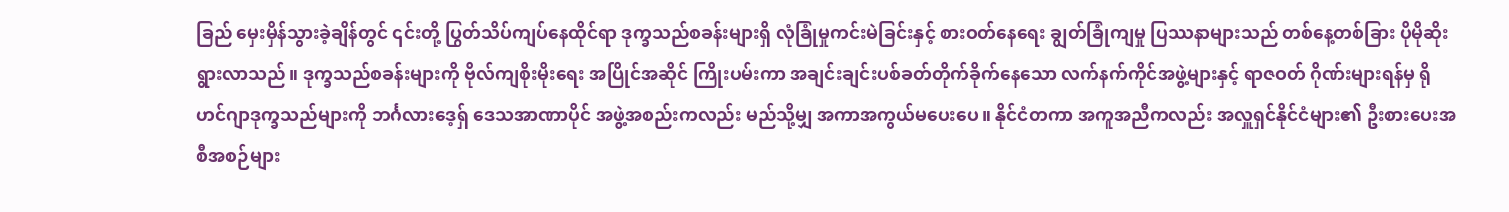ခြည် မှေးမှိန်သွားခဲ့ချိန်တွင် ၎င်းတို့ ပြွတ်သိပ်ကျပ်နေထိုင်ရာ ဒုက္ခသည်စခန်းများရှိ လုံခြုံမှုကင်းမဲခြင်းနှင့် စားဝတ်နေရေး ချွတ်ခြုံကျမှု ပြဿနာများသည် တစ်နေ့တစ်ခြား ပိုမိုဆိုးရွားလာသည်။ ဒုက္ခသည်စခန်းများကို ဗိုလ်ကျစိုးမိုးရေး အပြိုင်အဆိုင် ကြိုးပမ်းကာ အချင်းချင်းပစ်ခတ်တိုက်ခိုက်နေသော လက်နက်ကိုင်အဖွဲ့များနှင့် ရာဇဝတ် ဂိုဏ်းများရန်မှ ရိုဟင်ဂျာဒုက္ခသည်များကို ဘင်္ဂလားဒေ့ရှ် ဒေသအာဏာပိုင် အဖွဲ့အစည်းကလည်း မည်သို့မျှ အကာအကွယ်မပေးပေ။ နိုင်ငံတကာ အကူအညီကလည်း အလှူရှင်နိုင်ငံများ၏ ဦးစားပေးအစီအစဉ်များ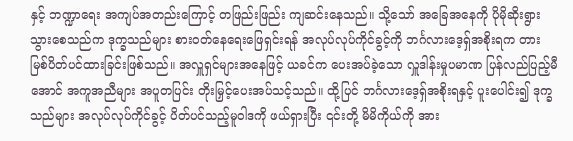နှင့် ဘဏ္ဍာရေး အကျပ်အတည်းကြောင့် တဖြည်းဖြည်း ကျဆင်းနေသည်။ သို့သော် အခြေအနေကို ပိုမိုဆိုးရွားသွားစေသည်က ဒုက္ခသည်များ စားဝတ်နေရေးဖြေရှင်းရန် အလုပ်လုပ်ကိုင်ခွင့်ကို ဘင်္ဂလားဒေ့ရှ်အစိုးရက တားမြစ်ပိတ်ပင်ထားခြင်းဖြစ်သည်။ အလှူရှင်များအနေဖြင့် ယခင်က ပေးအပ်ခဲ့သော လှူဒါန်းမှုပမာဏ ပြန်လည်ပြည့်မီအောင် အကူအညီများ အပူတပြင်း တိုးမြှင့်ပေးအပ်သင့်သည်။ ထို့ပြင် ဘင်္ဂလားဒေ့ရှ်အစိုးရနှင့် ပူးပေါင်း၍ ဒုက္ခသည်များ အလုပ်လုပ်ကိုင်ခွင့် ပိတ်ပင်သည့်မူဝါဒကို ဖယ်ရှားပြီး ၎င်းတို့ မိမိကိုယ်ကို အား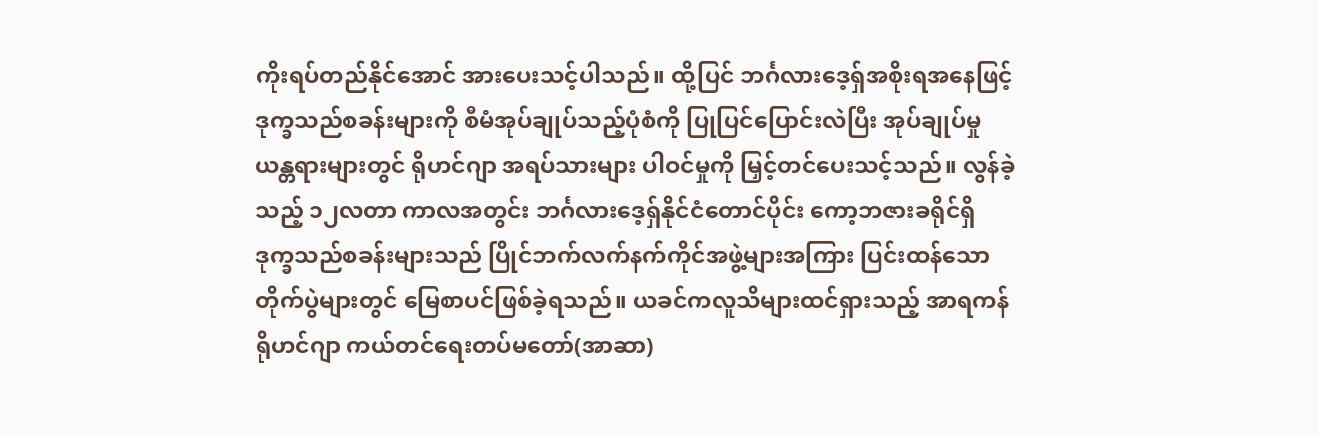ကိုးရပ်တည်နိုင်အောင် အားပေးသင့်ပါသည်။ ထို့ပြင် ဘင်္ဂလားဒေ့ရှ်အစိုးရအနေဖြင့် ဒုက္ခသည်စခန်းများကို စီမံအုပ်ချုပ်သည့်ပုံစံကို ပြုပြင်ပြောင်းလဲပြီး အုပ်ချုပ်မှုယန္တရားများတွင် ရိုဟင်ဂျာ အရပ်သားများ ပါဝင်မှုကို မြှင့်တင်ပေးသင့်သည်။ လွန်ခဲ့သည့် ၁၂လတာ ကာလအတွင်း ဘင်္ဂလားဒေ့ရှ်နိုင်ငံတောင်ပိုင်း ကော့ဘဇားခရိုင်ရှိ ဒုက္ခသည်စခန်းများသည် ပြိုင်ဘက်လက်နက်ကိုင်အဖွဲ့များအကြား ပြင်းထန်သော တိုက်ပွဲများတွင် မြေစာပင်ဖြစ်ခဲ့ရသည်။ ယခင်ကလူသိများထင်ရှားသည့် အာရကန်ရိုဟင်ဂျာ ကယ်တင်ရေးတပ်မတော်(အာဆာ)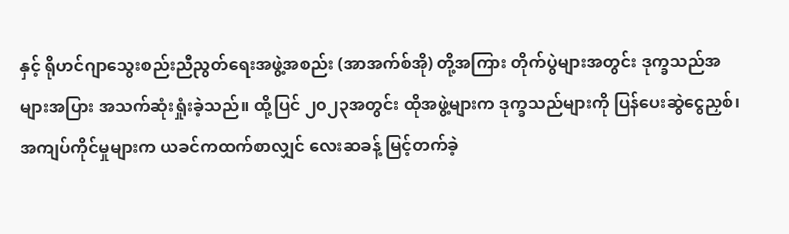နှင့် ရိုဟင်ဂျာသွေးစည်းညီညွတ်ရေးအဖွဲ့အစည်း (အာအက်စ်အို) တို့အကြား တိုက်ပွဲများအတွင်း ဒုက္ခသည်အများအပြား အသက်ဆုံးရှုံးခဲ့သည်။ ထို့ပြင် ၂၀၂၃အတွင်း ထိုအဖွဲ့များက ဒုက္ခသည်များကို ပြန်ပေးဆွဲငွေညှစ်၊ အကျပ်ကိုင်မှုများက ယခင်ကထက်စာလျှင် လေးဆခန့် မြင့်တက်ခဲ့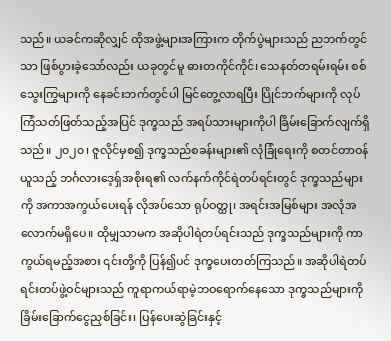သည်။ ယခင်ကဆိုလျှင် ထိုအဖွဲ့များအကြားက တိုက်ပွဲများသည် ညဘက်တွင်သာ ဖြစ်ပွားခဲ့သော်လည်း ယခုတွင်မူ ဓားတကိုင်ကိုင်၊ သေနတ်တရမ်းရမ်း စစ်သွေးကြွများကို နေခင်းဘက်တွင်ပါ မြင်တွေ့လာရပြီး ပြိုင်ဘက်များကို လုပ်ကြံသတ်ဖြတ်သည့်အပြင် ဒုက္ခသည် အရပ်သားများကိုပါ ခြိမ်းခြောက်လျက်ရှိသည်။ ၂၀၂၀၊ ဇူလိုင်မှစ၍ ဒုက္ခသည်စခန်းများ၏ လုံခြုံရေးကို စတင်တာဝန်ယူသည့် ဘင်္ဂလားဒေ့ရှ်အစိုးရ၏ လက်နက်ကိုင်ရဲတပ်ရင်းတွင် ဒုက္ခသည်များကို အကာအကွယ်ပေးရန် လိုအပ်သော ရုပ်ဝတ္ထု၊ အရင်းအမြစ်များ အလုံအလောက်မရှိပေ။ ထိုမျှသာမက အဆိုပါရဲတပ်ရင်းသည် ဒုက္ခသည်များကို ကာကွယ်ရမည့်အစား ၎င်းတို့ကို ပြန်၍ပင် ဒုက္ခပေးတတ်ကြသည်။ အဆိုပါရဲတပ်ရင်းတပ်ဖွဲ့ဝင်များသည် ကူရာကယ်ရာမဲ့ဘဝရောက်နေသော ဒုက္ခသည်များကို ခြိမ်းခြောက်ငွေညှစ်ခြင်း၊ ပြန်ပေးဆွဲခြင်းနှင့်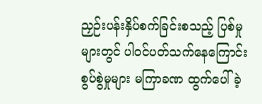ညှဉ်းပန်းနှိပ်စက်ခြင်းစသည့် ပြစ်မှုများတွင် ပါဝင်ပတ်သက်နေကြောင်း စွပ်စွဲမှုများ မကြာခဏ ထွက်ပေါ်ခဲ့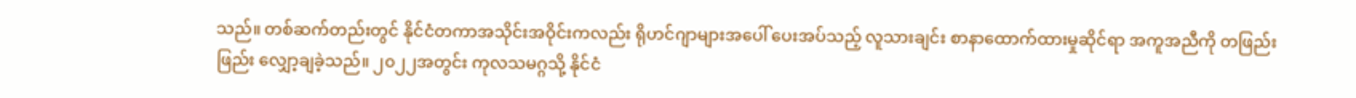သည်။ တစ်ဆက်တည်းတွင် နိုင်ငံတကာအသိုင်းအဝိုင်းကလည်း ရိုဟင်ဂျာများအပေါ် ပေးအပ်သည့် လူသားချင်း စာနာထောက်ထားမှုဆိုင်ရာ အကူအညီကို တဖြည်းဖြည်း လျှော့ချခဲ့သည်။ ၂၀၂၂အတွင်း ကုလသမဂ္ဂသို့ နိုင်ငံ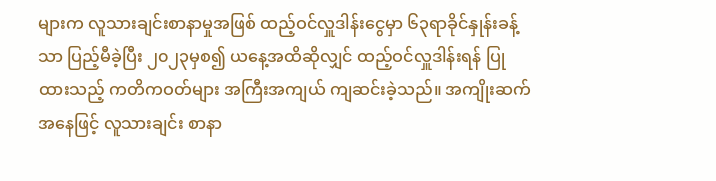များက လူသားချင်းစာနာမှုအဖြစ် ထည့်ဝင်လှူဒါန်းငွေမှာ ၆၃ရာခိုင်နှုန်းခန့်သာ ပြည့်မီခဲ့ပြီး ၂၀၂၃မှစ၍ ယနေ့အထိဆိုလျှင် ထည့်ဝင်လှူဒါန်းရန် ပြုထားသည့် ကတိကဝတ်များ အကြီးအကျယ် ကျဆင်းခဲ့သည်။ အကျိုးဆက်အနေဖြင့် လူသားချင်း စာနာ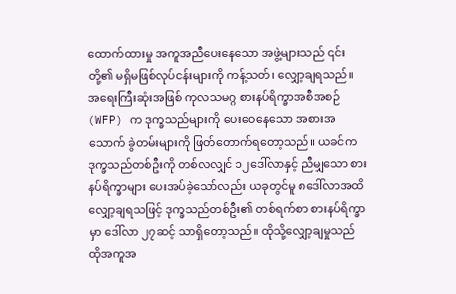ထောက်ထားမှု အကူအညီပေးနေသော အဖွဲ့များသည် ၎င်းတို့၏ မရှိမဖြစ်လုပ်ငန်းများကို ကန့်သတ်၊ လျှော့ချရသည်။ အရေးကြီးဆုံးအဖြစ် ကုလသမဂ္ဂ စားနပ်ရိက္ခာအစီအစဉ် (WFP) က ဒုက္ခသည်များကို ပေးဝေနေသော အစားအသောက် ခွဲတမ်းများကို ဖြတ်တောက်ရတော့သည်။ ယခင်က ဒုက္ခသည်တစ်ဦးကို တစ်လလျှင် ၁၂ဒေါ်လာနှင့် ညီမျှသော စားနပ်ရိက္ခာများ ပေးအပ်ခဲ့သော်လည်း ယခုတွင်မူ ၈ဒေါ်လာအထိ လျှော့ချရသဖြင့် ဒုက္ခသည်တစ်ဦး၏ တစ်ရက်စာ စားနပ်ရိက္ခာမှာ ဒေါ်လာ ၂၇ဆင့် သာရှိတော့သည်။ ထိုသို့လျှော့ချမှုသည် ထိုအကူအ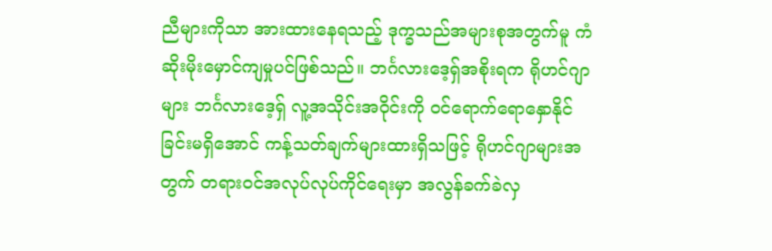ညီများကိုသာ အားထားနေရသည့် ဒုက္ခသည်အများစုအတွက်မူ ကံဆိုးမိုးမှောင်ကျမှုပင်ဖြစ်သည်။ ဘင်္ဂလားဒေ့ရှ်အစိုးရက ရိုဟင်ဂျာများ ဘင်္ဂလားဒေ့ရှ် လူ့အသိုင်းအဝိုင်းကို ဝင်ရောက်ရောနှောနိုင်ခြင်းမရှိအောင် ကန့်သတ်ချက်များထားရှိသဖြင့် ရိုဟင်ဂျာများအတွက် တရားဝင်အလုပ်လုပ်ကိုင်ရေးမှာ အလွန်ခက်ခဲလှ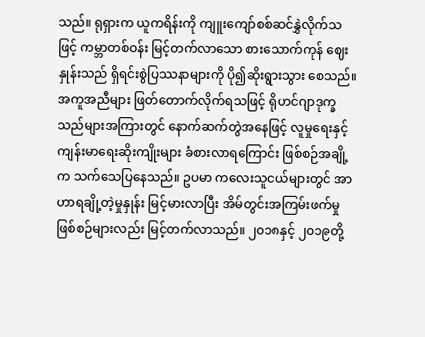သည်။ ရုရှားက ယူကရိန်းကို ကျူးကျော်စစ်ဆင်နွှဲလိုက်သဖြင့် ကမ္ဘာတစ်ဝန်း မြင့်တက်လာသော စားသောက်ကုန် ဈေးနှုန်းသည် ရှိရင်းစွဲပြဿနာများကို ပို၍ဆိုးရွားသွား စေသည်။ အကူအညီများ ဖြတ်တောက်လိုက်ရသဖြင့် ရိုဟင်ဂျာဒုက္ခသည်များအကြားတွင် နောက်ဆက်တွဲအနေဖြင့် လူမှုရေးနှင့် ကျန်းမာရေးဆိုးကျိုးများ ခံစားလာရကြောင်း ဖြစ်စဉ်အချို့က သက်သေပြနေသည်။ ဥပမာ ကလေးသူငယ်များတွင် အာဟာရချို့တဲ့မှုနှုန်း မြင့်မားလာပြီး အိမ်တွင်းအကြမ်းဖက်မှုဖြစ်စဉ်များလည်း မြင့်တက်လာသည်။ ၂၀၁၈နှင့် ၂၀၁၉တို့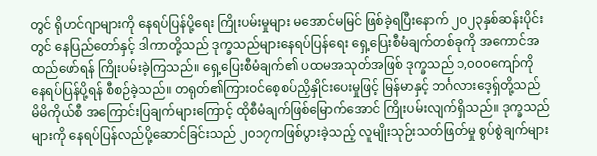တွင် ရိုဟင်ဂျာများကို နေရပ်ပြန်ပို့ရေး ကြိုးပမ်းမှုများ မအောင်မမြင် ဖြစ်ခဲ့ရပြီးနောက် ၂၀၂၃နှစ်ဆန်းပိုင်းတွင် နေပြည်တော်နှင့် ဒါကာတို့သည် ဒုက္ခသည်များနေရပ်ပြန်ရေး ရှေ့ပြေးစီမံချက်တစ်ခုကို အကောင်အထည်ဖော်ရန် ကြိုးပမ်းခဲ့ကြသည်။ ရှေ့ပြေးစီမံချက်၏ ပထမအသုတ်အဖြစ် ဒုက္ခသည် ၁,၀၀၀ကျော်ကို နေရပ်ပြန်ပို့ရန် စီစဉ်ခဲ့သည်။ တရုတ်၏ကြားဝင်စေ့စပ်ညှိနှိုင်းပေးမှုဖြင့် မြန်မာနှင့် ဘင်္ဂလားဒေ့ရှ်တို့သည် မိမိကိုယ်စီ အကြောင်းပြချက်များကြောင့် ထိုစီမံချက်ဖြစ်မြောက်အောင် ကြိုးပမ်းလျက်ရှိသည်။ ဒုက္ခသည်များကို နေရပ်ပြန်လည်ပို့ဆောင်ခြင်းသည် ၂၀၁၇ကဖြစ်ပွားခဲ့သည့် လူမျိုးသုဉ်းသတ်ဖြတ်မှု စွပ်စွဲချက်များ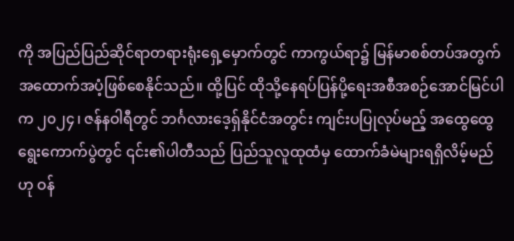ကို အပြည်ပြည်ဆိုင်ရာတရားရုံးရှေ့မှောက်တွင် ကာကွယ်ရာ၌ မြန်မာစစ်တပ်အတွက် အထောက်အပံ့ဖြစ်စေနိုင်သည်။ ထို့ပြင် ထိုသို့နေရပ်ပြန်ပို့ရေးအစီအစဉ်အောင်မြင်ပါက ၂၀၂၄၊ ဇန်နဝါရီတွင် ဘင်္ဂလားဒေ့ရှ်နိုင်ငံအတွင်း ကျင်းပပြုလုပ်မည့် အထွေထွေရွေးကောက်ပွဲတွင် ၎င်း၏ပါတီသည် ပြည်သူလူထုထံမှ ထောက်ခံမဲများရရှိလိမ့်မည်ဟု ဝန်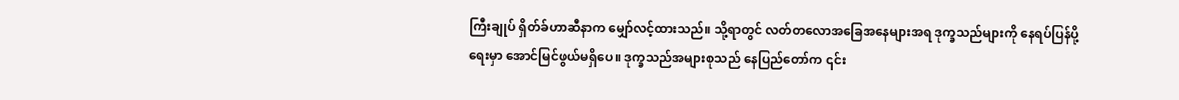ကြီးချုပ် ရှိတ်ခ်ဟာဆီနာက မျှော်လင့်ထားသည်။ သို့ရာတွင် လတ်တလောအခြေအနေများအရ ဒုက္ခသည်များကို နေရပ်ပြန်ပို့ရေးမှာ အောင်မြင်ဖွယ်မရှိပေ။ ဒုက္ခသည်အများစုသည် နေပြည်တော်က ၎င်း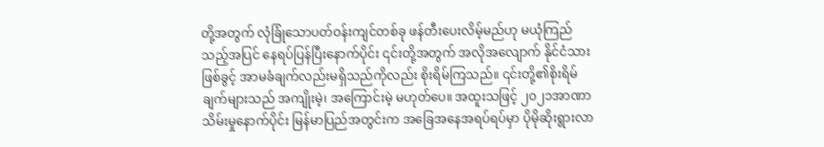တို့အတွက် လုံခြုံသောပတ်ဝန်းကျင်တစ်ခု ဖန်တီးပေးလိမ့်မည်ဟု မယုံကြည်သည့်အပြင် နေရပ်ပြန်ပြီးနောက်ပိုင်း ၎င်းတို့အတွက် အလိုအလျောက် နိုင်ငံသားဖြစ်ခွင့် အာမခံချက်လည်းမရှိသည်ကိုလည်း စိုးရိမ်ကြသည်။ ၎င်းတို့၏စိုးရိမ်ချက်များသည် အကျိုးမဲ့၊ အကြောင်းမဲ့ မဟုတ်ပေ။ အထူးသဖြင့် ၂၀၂၁အာဏာသိမ်းမှုနောက်ပိုင်း မြန်မာပြည်အတွင်းက အခြေအနေအရပ်ရပ်မှာ ပိုမိုဆိုးရွားလာ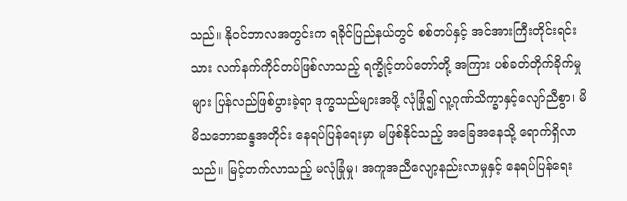သည်။ နိုဝင်ဘာလအတွင်းက ရခိုင်ပြည်နယ်တွင် စစ်တပ်နှင့် အင်အားကြီးတိုင်းရင်းသား လက်နက်ကိုင်တပ်ဖြစ်လာသည့် ရက္ခိုင့်တပ်တော်တို့ အကြား ပစ်ခတ်တိုက်ခိုက်မှုများ ပြန်လည်ဖြစ်ပွားခဲ့ရာ ဒုက္ခသည်များအဖို့ လုံခြုံ၍ လူ့ဂုဏ်သိက္ခာနှင့်လျော်ညီစွာ၊ မိမိသဘောဆန္ဒအတိုင်း နေရပ်ပြန်ရေးမှာ မဖြစ်နိုင်သည့် အခြေအနေသို့ ရောက်ရှိလာသည်။ မြင့်တက်လာသည့် မလုံခြုံမှု၊ အကူအညီလျော့နည်းလာမှုနှင့် နေရပ်ပြန်ရေး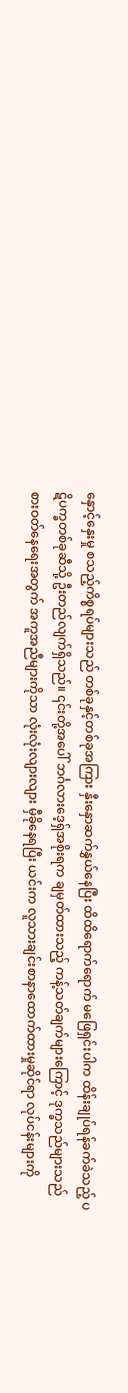နှောင့်နှေးမှု စသည့်ကိစ္စရပ်များသည် တစ်ခုနှင့်တစ်ခုအကြား နှီးနှောဆက်နွှယ်နေပြီး ထိထိရောက်ရောက် မဖြေရှင်းပါက ထိန်းချုပ်ရန်ခက်ခဲသည့် ပဋိပက္ခတစ်ခုဆီသို့ ဦးတည်လျက်ရှိသည်။ ၎င်းတို့အပေါ် ဘင်္ဂလားဒေ့ရှ်အစိုးရက ချမှတ်ထားသည့် ကန့်သတ်ချက်များကြောင့် ဒုက္ခသည်များသည် စားဝတ်နေရေးအတွက် အကူအညီများကိုသာ လုံးလုံးလျားလျား မှီခိုနေရပြီး ယင်းက လူသားချင်းစာနာထောက်ထားမှုဆိုင်ရာ လုပ်ငန်းများကို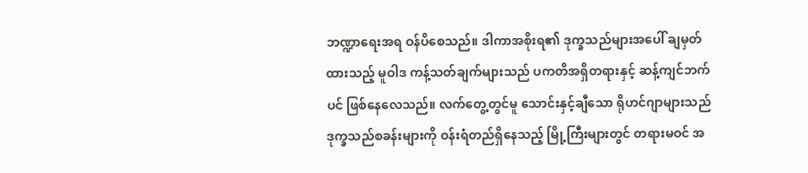ဘဏ္ဍာရေးအရ ဝန်ပိစေသည်။ ဒါကာအစိုးရ၏ ဒုက္ခသည်များအပေါ် ချမှတ်ထားသည့် မူဝါဒ ကန့်သတ်ချက်များသည် ပကတိအရှိတရားနှင့် ဆန့်ကျင်ဘက်ပင် ဖြစ်နေလေသည်။ လက်တွေ့တွင်မူ သောင်းနှင့်ချီသော ရိုဟင်ဂျာများသည် ဒုက္ခသည်စခန်းများကို ဝန်းရံတည်ရှိနေသည့် မြို့ကြီးများတွင် တရားမဝင် အ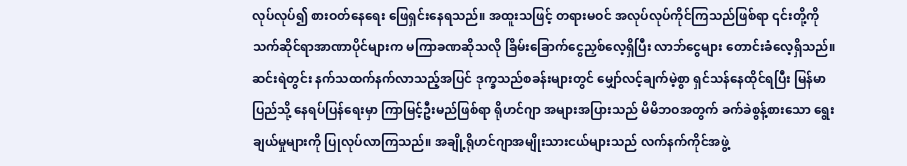လုပ်လုပ်၍ စားဝတ်နေရေး ဖြေရှင်းနေရသည်။ အထူးသဖြင့် တရားမဝင် အလုပ်လုပ်ကိုင်ကြသည်ဖြစ်ရာ ၎င်းတို့ကို သက်ဆိုင်ရာအာဏာပိုင်များက မကြာခဏဆိုသလို ခြိမ်းခြောက်ငွေညှစ်လေ့ရှိပြီး လာဘ်ငွေများ တောင်းခံလေ့ရှိသည်။ ဆင်းရဲတွင်း နက်သထက်နက်လာသည့်အပြင် ဒုက္ခသည်စခန်းများတွင် မျှော်လင့်ချက်မဲ့စွာ ရှင်သန်နေထိုင်ရပြီး မြန်မာပြည်သို့ နေရပ်ပြန်ရေးမှာ ကြာမြင့်ဦးမည်ဖြစ်ရာ ရိုဟင်ဂျာ အများအပြားသည် မိမိဘဝအတွက် ခက်ခဲစွန့်စားသော ရွေးချယ်မှုများကို ပြုလုပ်လာကြသည်။ အချို့ရိုဟင်ဂျာအမျိုးသားငယ်များသည် လက်နက်ကိုင်အဖွဲ့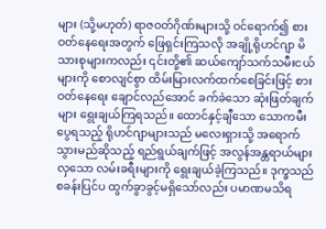များ (သို့မဟုတ်) ရာဇဝတ်ဂိုဏ်းများသို့ ဝင်ရောက်၍ စားဝတ်နေရေးအတွက် ဖြေရှင်းကြသလို အချို့ရိုဟင်ဂျာ မိသားစုများကလည်း ၎င်းတို့၏ ဆယ်ကျော်သက်သမီးငယ်များကို စောလျင်စွာ ထိမ်းမြားလက်ထက်စေခြင်းဖြင့် စားဝတ်နေရေး ချောင်လည်အောင် ခက်ခဲသော ဆုံးဖြတ်ချက်များ ရွေးချယ်ကြရသည်။ ထောင်နှင့်ချီသော သောကမီးပွေရသည့် ရိုဟင်ဂျာများသည် မလေးရှားသို့ အရောက်သွားမည်ဆိုသည့် ရည်ရွယ်ချက်ဖြင့် အလွန်အန္တရာယ်များလှသော လမ်းခရီးများကို ရွေးချယ်ခဲ့ကြသည်။ ဒုက္ခသည်စခန်းပြင်ပ ထွက်ခွာခွင့်မရှိသော်လည်း ပမာဏမသိရ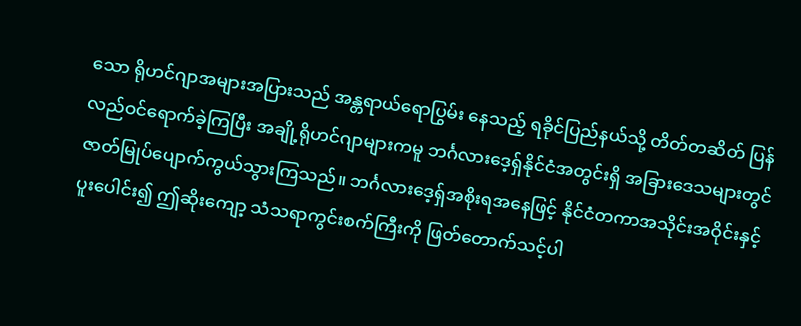သော ရိုဟင်ဂျာအများအပြားသည် အန္တရာယ်ရောပြွမ်း နေသည့် ရခိုင်ပြည်နယ်သို့ တိတ်တဆိတ် ပြန်လည်ဝင်ရောက်ခဲ့ကြပြီး အချို့ရိုဟင်ဂျာများကမူ ဘင်္ဂလားဒေ့ရှ်နိုင်ငံအတွင်းရှိ အခြားဒေသများတွင် ဇာတ်မြုပ်ပျောက်ကွယ်သွားကြသည်။ ဘင်္ဂလားဒေ့ရှ်အစိုးရအနေဖြင့် နိုင်ငံတကာအသိုင်းအဝိုင်းနှင့် ပူးပေါင်း၍ ဤဆိုးကျော့ သံသရာကွင်းစက်ကြီးကို ဖြတ်တောက်သင့်ပါ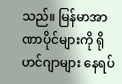သည်။ မြန်မာအာဏာပိုင်များကို ရိုဟင်ဂျာများ နေရပ်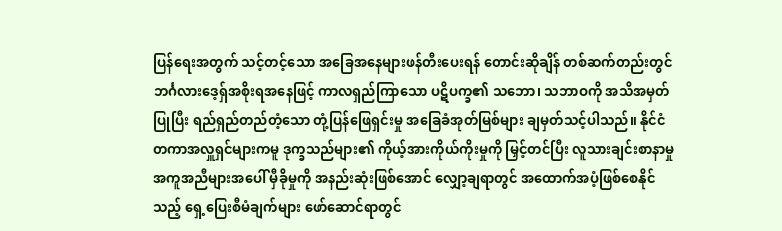ပြန်ရေးအတွက် သင့်တင့်သော အခြေအနေများဖန်တီးပေးရန် တောင်းဆိုချိန် တစ်ဆက်တည်းတွင် ဘင်္ဂလားဒေ့ရှ်အစိုးရအနေဖြင့် ကာလရှည်ကြာသော ပဋိပက္ခ၏ သဘော၊ သဘာဝကို အသိအမှတ်ပြုပြီး ရည်ရှည်တည်တံ့သော တုံ့ပြန်ဖြေရှင်းမှု အခြေခံအုတ်မြစ်များ ချမှတ်သင့်ပါသည်။ နိုင်ငံတကာအလှူရှင်များကမူ ဒုက္ခသည်များ၏ ကိုယ့်အားကိုယ်ကိုးမှုကို မြှင့်တင်ပြီး လူသားချင်းစာနာမှုအကူအညီများအပေါ် မှီခိုမှုကို အနည်းဆုံးဖြစ်အောင် လျှော့ချရာတွင် အထောက်အပံ့ဖြစ်စေနိုင်သည့် ရှေ့ပြေးစီမံချက်များ ဖော်ဆောင်ရာတွင်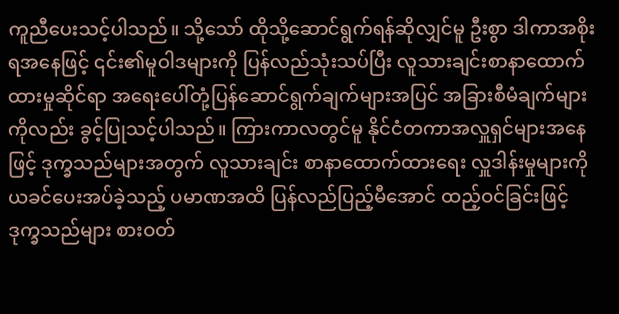ကူညီပေးသင့်ပါသည်။ သို့သော် ထိုသို့ဆောင်ရွက်ရန်ဆိုလျှင်မူ ဦးစွာ ဒါကာအစိုးရအနေဖြင့် ၎င်း၏မူဝါဒများကို ပြန်လည်သုံးသပ်ပြီး လူသားချင်းစာနာထောက်ထားမှုဆိုင်ရာ အရေးပေါ်တုံ့ပြန်ဆောင်ရွက်ချက်များအပြင် အခြားစီမံချက်များကိုလည်း ခွင့်ပြုသင့်ပါသည်။ ကြားကာလတွင်မူ နိုင်ငံတကာအလှူရှင်များအနေဖြင့် ဒုက္ခသည်များအတွက် လူသားချင်း စာနာထောက်ထားရေး လှူဒါန်းမှုများကို ယခင်ပေးအပ်ခဲ့သည့် ပမာဏအထိ ပြန်လည်ပြည့်မီအောင် ထည့်ဝင်ခြင်းဖြင့် ဒုက္ခသည်များ စားဝတ်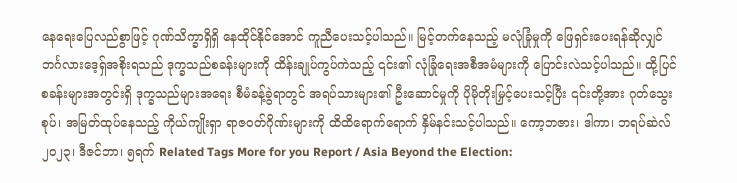နေရေးပြေလည်စွာဖြင့် ဂုဏ်သိက္ခာရှိရှိ နေထိုင်နိုင်အောင် ကူညီပေးသင့်ပါသည်။ မြင့်တက်နေသည့် မလုံခြုံမှုကို ဖြေရှင်းပေးရန်ဆိုလျှင် ဘင်္ဂလားဒေ့ရှ်အစိုးရသည် ဒုက္ခသည်စခန်းများကို ထိန်းချုပ်ကွပ်ကဲသည့် ၎င်း၏ လုံခြုံရေးအစီအမံများကို ပြောင်းလဲသင့်ပါသည်။ ထို့ပြင် စခန်းများအတွင်းရှိ ဒုက္ခသည်များအရေး စီမံခန့်ခွဲရာတွင် အရပ်သားများ၏ ဦးဆောင်မှုကို ပိုမိုတိုးမြှင့်ပေးသင့်ပြီး ၎င်းတို့အား ဂုတ်သွေးစုပ်၊ အမြတ်ထုပ်နေသည့် ကိုယ်ကျိုးရှာ ရာဇဝတ်ဂိုဏ်းများကို ထိထိရောက်ရောက် နှိမ်နင်းသင့်ပါသည်။ ကော့ဘဇား၊ ဒါကာ၊ ဘရပ်ဆဲလ် ၂၀၂၃၊ ဒီဇင်ဘာ၊ ၅ရက် Related Tags More for you Report / Asia Beyond the Election: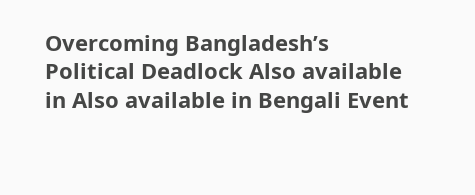Overcoming Bangladesh’s Political Deadlock Also available in Also available in Bengali Event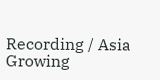Recording / Asia Growing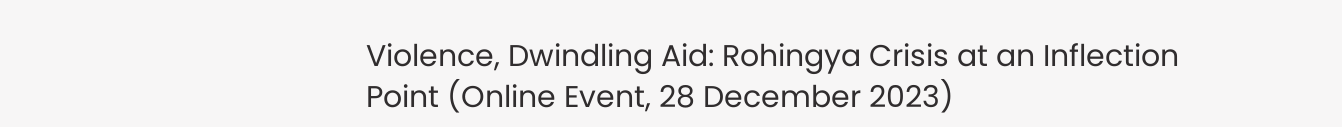Violence, Dwindling Aid: Rohingya Crisis at an Inflection Point (Online Event, 28 December 2023)